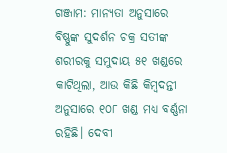ଗଞ୍ଜାମ: ମାନ୍ୟତା ଅନୁସାରେ ବିଷ୍ଣୁଙ୍କ ସୁଦର୍ଶନ ଚକ୍ର ସତୀଙ୍କ ଶରୀରକୁ ସମୁଦାୟ ୫୧ ଖଣ୍ଡରେ କାଟିଥିଲା, ଆଉ କିଛି କିମ୍ବଦନ୍ତୀ ଅନୁସାରେ ୧୦୮ ଖଣ୍ଡ ମଧ୍ୟ ବର୍ଣ୍ଣନା ରହିଛି। ଦେବୀ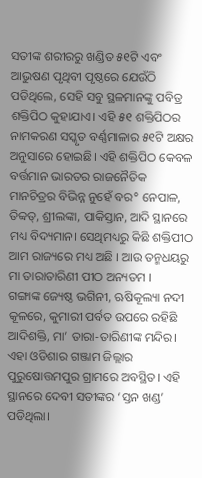ସତୀଙ୍କ ଶରୀରରୁ ଖଣ୍ଡିତ ୫୧ଟି ଏବଂ ଆଭୁଷଣ ପୃଥିବୀ ପୃଷ୍ଠରେ ଯେଉଁଠି ପଡିଥିଲେ, ସେହି ସବୁ ସ୍ଥଳମାନଙ୍କୁ ପବିତ୍ର ଶକ୍ତିପିଠ କୁହାଯାଏ। ଏହି ୫୧ ଶକ୍ତିପିଠର ନାମକରଣ ସସ୍କୃତ ବର୍ଣ୍ଣମାଳାର ୫୧ଟି ଅକ୍ଷର ଅନୁସାରେ ହୋଇଛି। ଏହି ଶକ୍ତିପିଠ କେବଳ ବର୍ତ୍ତମାନ ଭାରତର ରାଜନୈତିକ ମାନଚିତ୍ରର ବିଭିନ୍ନ ନୁହେଁ ବର° ନେପାଳ, ତିବ୍ବତ୍, ଶ୍ରୀଲଙ୍କା, ପାକିସ୍ତାନ, ଆଦି ସ୍ଥାନରେ ମଧ୍ୟ ବିଦ୍ୟମାନ। ସେଥିମଧ୍ୟରୁ କିଛି ଶକ୍ତିପୀଠ ଆମ ରାଜ୍ୟରେ ମଧ୍ୟ ଅଛି । ଆଉ ତନ୍ମଧୟରୁ ମା ତାରାତାରିଣୀ ପୀଠ ଅନ୍ୟତମ ।
ଗଙ୍ଗାଙ୍କ ଜ୍ୟେଷ୍ଠ ଭଗିନୀ, ଋଷିକୂଲ୍ୟା ନଦୀ କୂଳରେ, କୁମାରୀ ପର୍ବତ ଉପରେ ରହିଛି ଆଦିଶକ୍ତି, ମା’ ତାରା-ତାରିଣୀଙ୍କ ମନ୍ଦିର। ଏହା ଓଡିଶାର ଗଞ୍ଜାମ ଜିଲ୍ଲାର ପୁରୁଷୋତ୍ତମପୁର ଗ୍ରାମରେ ଅବସ୍ଥିତ। ଏହି ସ୍ଥାନରେ ଦେବୀ ସତୀଙ୍କର ‘ସ୍ତନ ଖଣ୍ଡ’ ପଡିଥିଲା।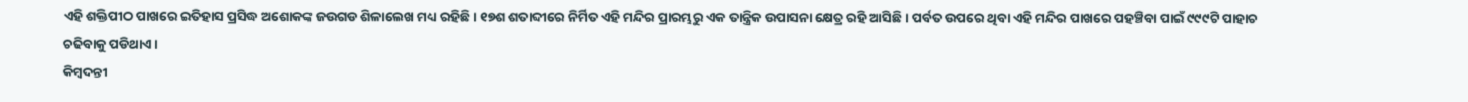ଏହି ଶକ୍ତିପୀଠ ପାଖରେ ଇତିହାସ ପ୍ରସିଦ୍ଧ ଅଶୋକଙ୍କ ଜଉଗଡ ଶିଳାଲେଖ ମଧ୍ୟ ରହିଛି। ୧୭ଶ ଶତାବ୍ଦୀରେ ନିର୍ମିତ ଏହି ମନ୍ଦିର ପ୍ରାରମ୍ଭରୁ ଏକ ତାନ୍ତ୍ରିକ ଉପାସନା କ୍ଷେତ୍ର ରହି ଆସିଛି। ପର୍ବତ ଉପରେ ଥିବା ଏହି ମନ୍ଦିର ପାଖରେ ପହଞ୍ଚିବା ପାଇଁ ୯୯୯ଟି ପାହାଚ ଚଢିବାକୁ ପଡିଥାଏ।
କିମ୍ବଦନ୍ତୀ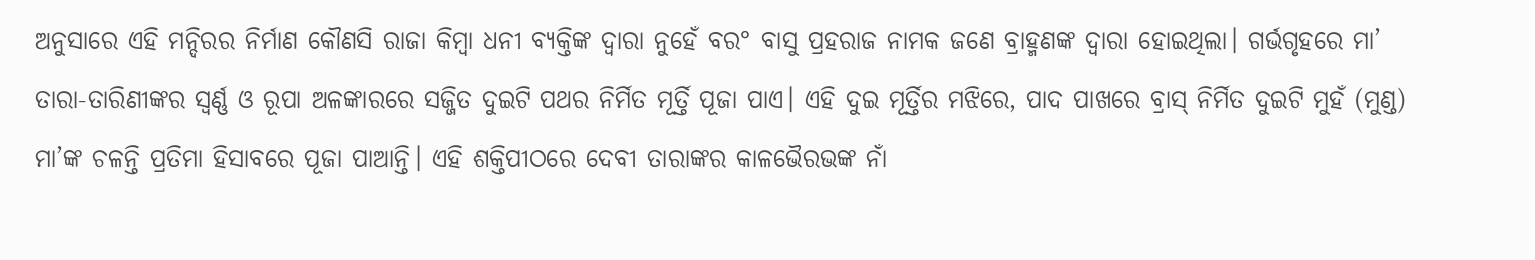ଅନୁସାରେ ଏହି ମନ୍ଦିରର ନିର୍ମାଣ କୌଣସି ରାଜା କିମ୍ବା ଧନୀ ବ୍ୟକ୍ତିଙ୍କ ଦ୍ଵାରା ନୁହେଁ ବର° ବାସୁ ପ୍ରହରାଜ ନାମକ ଜଣେ ବ୍ରାହ୍ମଣଙ୍କ ଦ୍ବାରା ହୋଇଥିଲା। ଗର୍ଭଗୃହରେ ମା’ ତାରା-ତାରିଣୀଙ୍କର ସ୍ବର୍ଣ୍ଣ ଓ ରୂପା ଅଳଙ୍କାରରେ ସଜ୍ଜିତ ଦୁଇଟି ପଥର ନିର୍ମିତ ମୂର୍ତ୍ତି ପୂଜା ପାଏ। ଏହି ଦୁଇ ମୂର୍ତ୍ତିର ମଝିରେ, ପାଦ ପାଖରେ ବ୍ରାସ୍ ନିର୍ମିତ ଦୁଇଟି ମୁହଁ (ମୁଣ୍ଡ) ମା’ଙ୍କ ଚଳନ୍ତି ପ୍ରତିମା ହିସାବରେ ପୂଜା ପାଆନ୍ତି। ଏହି ଶକ୍ତିପୀଠରେ ଦେବୀ ତାରାଙ୍କର କାଳଭୈରଭଙ୍କ ନାଁ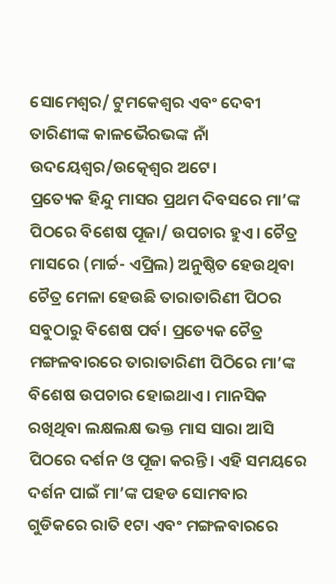ସୋମେଶ୍ବର/ ଟୁମକେଶ୍ବର ଏବଂ ଦେବୀ ତାରିଣୀଙ୍କ କାଳଭୈରଭଙ୍କ ନାଁ ଉଦୟେଶ୍ବର/ଉତ୍କେଶ୍ବର ଅଟେ।
ପ୍ରତ୍ୟେକ ହିନ୍ଦୁ ମାସର ପ୍ରଥମ ଦିବସରେ ମା’ଙ୍କ ପିଠରେ ବିଶେଷ ପୂଜା/ ଉପଚାର ହୁଏ। ଚୈତ୍ର ମାସରେ (ମାର୍ଚ୍ଚ- ଏପ୍ରିଲ) ଅନୁଷ୍ଠିତ ହେଉଥିବା ଚୈତ୍ର ମେଳା ହେଉଛି ତାରାତାରିଣୀ ପିଠର ସବୁଠାରୁ ବିଶେଷ ପର୍ବ। ପ୍ରତ୍ୟେକ ଚୈତ୍ର ମଙ୍ଗଳବାରରେ ତାରାତାରିଣୀ ପିଠିରେ ମା’ଙ୍କ ବିଶେଷ ଉପଚାର ହୋଇଥାଏ। ମାନସିକ ରଖିଥିବା ଲକ୍ଷଲକ୍ଷ ଭକ୍ତ ମାସ ସାରା ଆସି ପିଠରେ ଦର୍ଶନ ଓ ପୂଜା କରନ୍ତି। ଏହି ସମୟରେ ଦର୍ଶନ ପାଇଁ ମା’ଙ୍କ ପହଡ ସୋମବାର ଗୁଡିକରେ ରାତି ୧ଟା ଏବଂ ମଙ୍ଗଳବାରରେ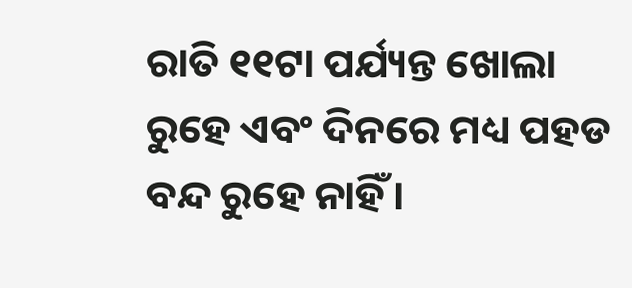ରାତି ୧୧ଟା ପର୍ଯ୍ୟନ୍ତ ଖୋଲା ରୁହେ ଏବଂ ଦିନରେ ମଧ୍ୟ ପହଡ ବନ୍ଦ ରୁହେ ନାହିଁ।